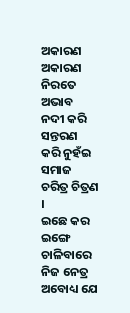ଅକାରଣ
ଅକାରଣ
ନିରତେ ଅଭାବ ନଦୀ କରି ସନ୍ତରଣ
କରି ନୁହଁଇ ସମାଜ ଚରିତ୍ର ଚିତ୍ରଣ ।
ଇଛେ କର ଇଙ୍ଗେ ଚାଳିବାରେ ନିଜ ନେତ୍ର
ଅବୋଧ୍ୟ ଯେ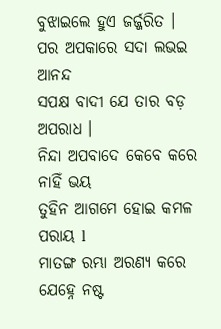ବୁଝାଇଲେ ହୁଏ ଜର୍ଜ୍ଜରିତ ।
ପର ଅପକାରେ ସଦା ଲଭଇ ଆନନ୍ଦ
ସପକ୍ଷ ବାଦୀ ଯେ ତାର ବଡ଼ ଅପରାଧ ।
ନିନ୍ଦା ଅପବାଦେ କେବେ କରେ ନାହିଁ ଭୟ
ତୁହିନ ଆଗମେ ହୋଇ କମଳ ପରାୟ l
ମାତଙ୍ଗ ରମ୍ଭା ଅରଣ୍ୟ କରେ ଯେହ୍ନେ ନଷ୍ଟ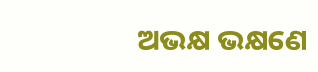ଅଭକ୍ଷ ଭକ୍ଷଣେ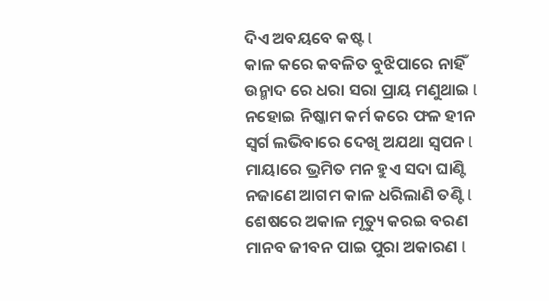ଦିଏ ଅବୟବେ କଷ୍ଟ l
କାଳ କରେ କବଳିତ ବୁଝିପାରେ ନାହିଁ
ଉନ୍ମାଦ ରେ ଧରା ସରା ପ୍ରାୟ ମଣୁଥାଇ l
ନହୋଇ ନିଷ୍କାମ କର୍ମ କରେ ଫଳ ହୀନ
ସ୍ବର୍ଗ ଲଭିବାରେ ଦେଖି ଅଯଥା ସ୍ବପନ l
ମାୟାରେ ଭ୍ରମିତ ମନ ହୁଏ ସଦା ଘାଣ୍ଟି
ନଜାଣେ ଆଗମ କାଳ ଧରିଲାଣି ତଣ୍ଟି l
ଶେଷରେ ଅକାଳ ମୃତ୍ୟୁ କରଇ ବରଣ
ମାନବ ଜୀବନ ପାଇ ପୁରା ଅକାରଣ l